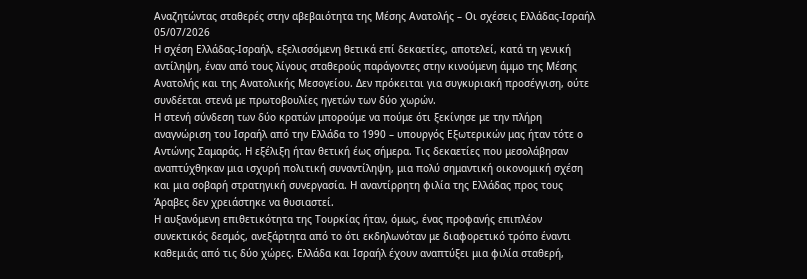Αναζητώντας σταθερές στην αβεβαιότητα της Μέσης Ανατολής – Οι σχέσεις Ελλάδας-Ισραήλ
05/07/2026
Η σχέση Ελλάδας-Ισραήλ, εξελισσόμενη θετικά επί δεκαετίες, αποτελεί, κατά τη γενική αντίληψη, έναν από τους λίγους σταθερούς παράγοντες στην κινούμενη άμμο της Μέσης Ανατολής και της Ανατολικής Μεσογείου. Δεν πρόκειται για συγκυριακή προσέγγιση, ούτε συνδέεται στενά με πρωτοβουλίες ηγετών των δύο χωρών.
Η στενή σύνδεση των δύο κρατών μπορούμε να πούμε ότι ξεκίνησε με την πλήρη αναγνώριση του Ισραήλ από την Ελλάδα το 1990 – υπουργός Εξωτερικών μας ήταν τότε ο Αντώνης Σαμαράς. Η εξέλιξη ήταν θετική έως σήμερα. Τις δεκαετίες που μεσολάβησαν αναπτύχθηκαν μια ισχυρή πολιτική συναντίληψη, μια πολύ σημαντική οικονομική σχέση και μια σοβαρή στρατηγική συνεργασία. Η αναντίρρητη φιλία της Ελλάδας προς τους Άραβες δεν χρειάστηκε να θυσιαστεί.
Η αυξανόμενη επιθετικότητα της Τουρκίας ήταν, όμως, ένας προφανής επιπλέον συνεκτικός δεσμός, ανεξάρτητα από το ότι εκδηλωνόταν με διαφορετικό τρόπο έναντι καθεμιάς από τις δύο χώρες. Ελλάδα και Ισραήλ έχουν αναπτύξει μια φιλία σταθερή,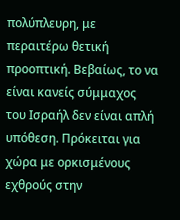πολύπλευρη, με περαιτέρω θετική προοπτική. Βεβαίως, το να είναι κανείς σύμμαχος του Ισραήλ δεν είναι απλή υπόθεση. Πρόκειται για χώρα με ορκισμένους εχθρούς στην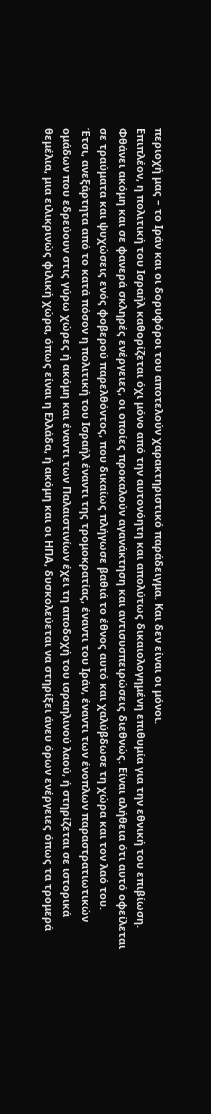περιοχή μας – το Ιράν και οι δορυφόροι του αποτελούν χαρακτηριστικό παράδειγμα. Και δεν είναι οι μόνοι.
Επιπλέον, η πολιτική του Ισραήλ καθορίζεται όχι μόνο από την αυτονόητη και απολύτως δικαιολογημένη επιθυμία για την εθνική του επιβίωση. Φθάνει ακόμη και σε φανερά σκληρές ενέργειες, οι οποίες προκαλούν αγανάκτηση και αντισυσπειρώσεις διεθνώς. Είναι αλήθεια ότι αυτό οφείλεται σε τραύματα και ψυχώσεις ενός φοβερού παρελθόντος, που δικαίως πλήγωσε βαθιά το έθνος αυτό και χαλύβδωσε τη χώρα και τον λαό του.
Έτσι, ανεξάρτητα από το κατά πόσον η πολιτική του Ισραήλ έναντι της τρομοκρατίας, έναντι του Ιράν, έναντι των ένοπλων παραστρατιωτικών ομάδων που εδρεύουν στις γύρω χώρες ή ακόμη και έναντι των Παλαιστινίων έχει τη αποδοχή του ισραηλινού λαού, ή στηρίζεται σε ιστορικά θεμέλια, μια ειλικρινώς φιλική χώρα, όπως είναι η Ελλάδα, ή ακόμη και οι ΗΠΑ, δυσκολεύεται να στηρίξει άνευ όρων ενέργειες όπως τα τρομερά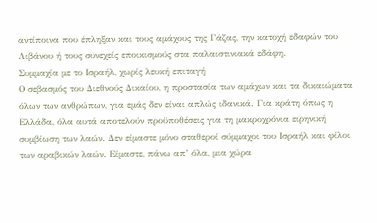αντίποινα που έπληξαν και τους αμάχους της Γάζας, την κατοχή εδαφών του Λιβάνου ή τους συνεχείς εποικισμούς στα παλαιστινιακά εδάφη.
Συμμαχία με το Ισραήλ, χωρίς λευκή επιταγή
Ο σεβασμός του Διεθνούς Δικαίου, η προστασία των αμάχων και τα δικαιώματα όλων των ανθρώπων, για εμάς δεν είναι απλώς ιδανικά. Για κράτη όπως η Ελλάδα, όλα αυτά αποτελούν προϋποθέσεις για τη μακροχρόνια ειρηνική συμβίωση των λαών. Δεν είμαστε μόνο σταθεροί σύμμαχοι του Ισραήλ και φίλοι των αραβικών λαών. Είμαστε, πάνω απ’ όλα, μια χώρα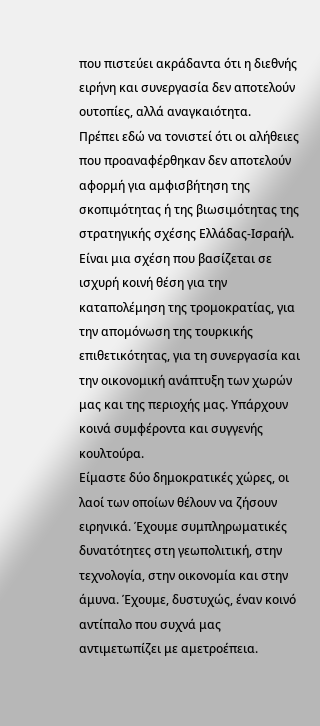που πιστεύει ακράδαντα ότι η διεθνής ειρήνη και συνεργασία δεν αποτελούν ουτοπίες, αλλά αναγκαιότητα.
Πρέπει εδώ να τονιστεί ότι οι αλήθειες που προαναφέρθηκαν δεν αποτελούν αφορμή για αμφισβήτηση της σκοπιμότητας ή της βιωσιμότητας της στρατηγικής σχέσης Ελλάδας-Ισραήλ. Είναι μια σχέση που βασίζεται σε ισχυρή κοινή θέση για την καταπολέμηση της τρομοκρατίας, για την απομόνωση της τουρκικής επιθετικότητας, για τη συνεργασία και την οικονομική ανάπτυξη των χωρών μας και της περιοχής μας. Υπάρχουν κοινά συμφέροντα και συγγενής κουλτούρα.
Είμαστε δύο δημοκρατικές χώρες, οι λαοί των οποίων θέλουν να ζήσουν ειρηνικά. Έχουμε συμπληρωματικές δυνατότητες στη γεωπολιτική, στην τεχνολογία, στην οικονομία και στην άμυνα. Έχουμε, δυστυχώς, έναν κοινό αντίπαλο που συχνά μας αντιμετωπίζει με αμετροέπεια.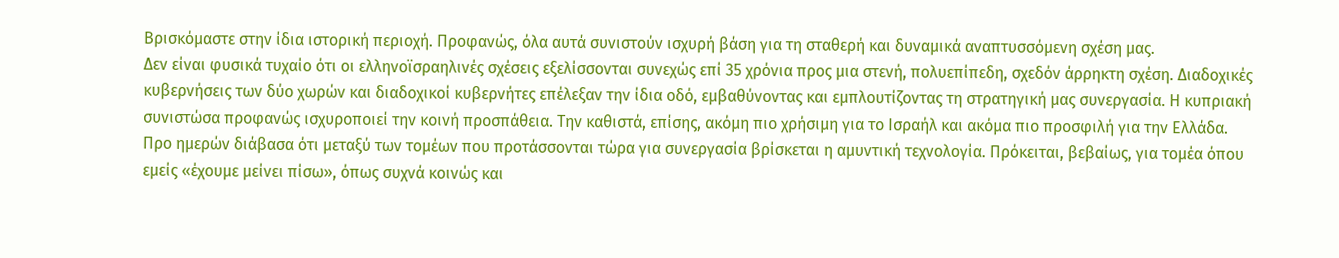Βρισκόμαστε στην ίδια ιστορική περιοχή. Προφανώς, όλα αυτά συνιστούν ισχυρή βάση για τη σταθερή και δυναμικά αναπτυσσόμενη σχέση μας.
Δεν είναι φυσικά τυχαίο ότι οι ελληνοϊσραηλινές σχέσεις εξελίσσονται συνεχώς επί 35 χρόνια προς μια στενή, πολυεπίπεδη, σχεδόν άρρηκτη σχέση. Διαδοχικές κυβερνήσεις των δύο χωρών και διαδοχικοί κυβερνήτες επέλεξαν την ίδια οδό, εμβαθύνοντας και εμπλουτίζοντας τη στρατηγική μας συνεργασία. Η κυπριακή συνιστώσα προφανώς ισχυροποιεί την κοινή προσπάθεια. Την καθιστά, επίσης, ακόμη πιο χρήσιμη για το Ισραήλ και ακόμα πιο προσφιλή για την Ελλάδα.
Προ ημερών διάβασα ότι μεταξύ των τομέων που προτάσσονται τώρα για συνεργασία βρίσκεται η αμυντική τεχνολογία. Πρόκειται, βεβαίως, για τομέα όπου εμείς «έχουμε μείνει πίσω», όπως συχνά κοινώς και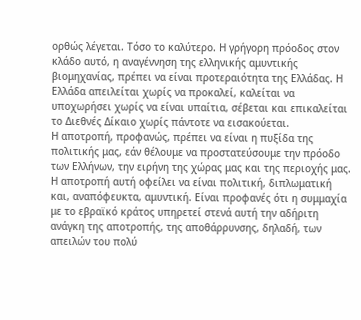ορθώς λέγεται. Τόσο το καλύτερο. Η γρήγορη πρόοδος στον κλάδο αυτό, η αναγέννηση της ελληνικής αμυντικής βιομηχανίας, πρέπει να είναι προτεραιότητα της Ελλάδας. Η Ελλάδα απειλείται χωρίς να προκαλεί, καλείται να υποχωρήσει χωρίς να είναι υπαίτια, σέβεται και επικαλείται το Διεθνές Δίκαιο χωρίς πάντοτε να εισακούεται.
Η αποτροπή, προφανώς, πρέπει να είναι η πυξίδα της πολιτικής μας, εάν θέλουμε να προστατεύσουμε την πρόοδο των Ελλήνων, την ειρήνη της χώρας μας και της περιοχής μας. Η αποτροπή αυτή οφείλει να είναι πολιτική, διπλωματική και, αναπόφευκτα, αμυντική. Είναι προφανές ότι η συμμαχία με το εβραϊκό κράτος υπηρετεί στενά αυτή την αδήριτη ανάγκη της αποτροπής, της αποθάρρυνσης, δηλαδή, των απειλών του πολύ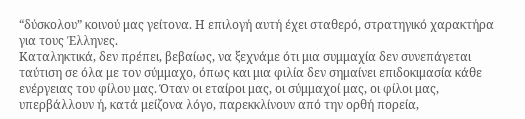“δύσκολου” κοινού μας γείτονα. Η επιλογή αυτή έχει σταθερό, στρατηγικό χαρακτήρα για τους Έλληνες.
Καταληκτικά, δεν πρέπει, βεβαίως, να ξεχνάμε ότι μια συμμαχία δεν συνεπάγεται ταύτιση σε όλα με τον σύμμαχο, όπως και μια φιλία δεν σημαίνει επιδοκιμασία κάθε ενέργειας του φίλου μας. Όταν οι εταίροι μας, οι σύμμαχοί μας, οι φίλοι μας, υπερβάλλουν ή, κατά μείζονα λόγο, παρεκκλίνουν από την ορθή πορεία,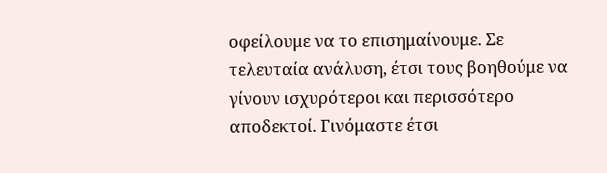οφείλουμε να το επισημαίνουμε. Σε τελευταία ανάλυση, έτσι τους βοηθούμε να γίνουν ισχυρότεροι και περισσότερο αποδεκτοί. Γινόμαστε έτσι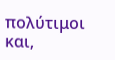πολύτιμοι και,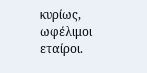κυρίως, ωφέλιμοι εταίροι.